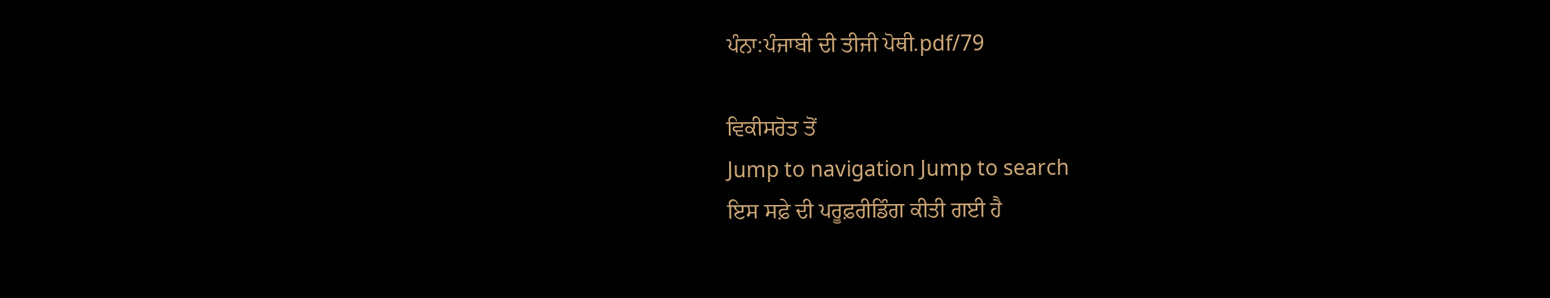ਪੰਨਾ:ਪੰਜਾਬੀ ਦੀ ਤੀਜੀ ਪੋਥੀ.pdf/79

ਵਿਕੀਸਰੋਤ ਤੋਂ
Jump to navigation Jump to search
ਇਸ ਸਫ਼ੇ ਦੀ ਪਰੂਫ਼ਰੀਡਿੰਗ ਕੀਤੀ ਗਈ ਹੈ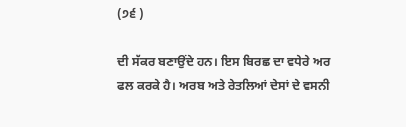(੭੬ )

ਦੀ ਸੱਕਰ ਬਣਾਉਂਦੇ ਹਨ। ਇਸ ਬਿਰਛ ਦਾ ਵਧੇਰੇ ਅਰ
ਫਲ ਕਰਕੇ ਹੈ। ਅਰਬ ਅਤੇ ਰੇਤਲਿਆਂ ਦੇਸਾਂ ਦੇ ਵਸਨੀ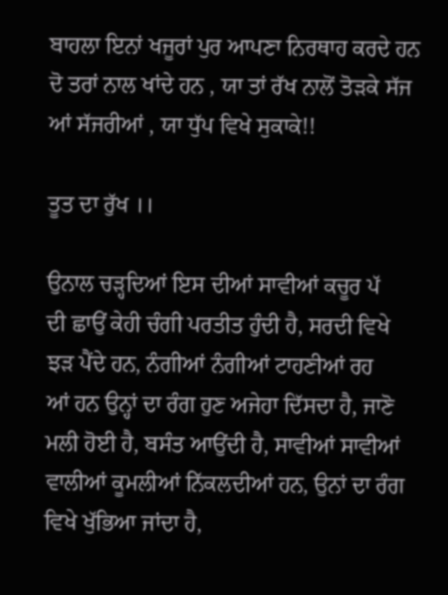ਬਾਹਲਾ ਇਨਾਂ ਖਜੂਰਾਂ ਪੁਰ ਆਪਣਾ ਨਿਰਥਾਹ ਕਰਦੇ ਹਨ
ਦੋ ਤਰਾਂ ਨਾਲ ਖਾਂਦੇ ਹਨ , ਯਾ ਤਾਂ ਰੱਖ ਨਾਲੋਂ ਤੋੜਕੇ ਸੱਜ
ਆਂ ਸੱਜਰੀਆਂ , ਯਾ ਧੁੱਪ ਵਿਖੇ ਸੁਕਾਕੇ!!

ਤੂਤ ਦਾ ਰੁੱਖ ।।

ਉਨਾਲ ਚੜ੍ਹਦਿਆਂ ਇਸ ਦੀਆਂ ਸਾਵੀਆਂ ਕਚੂਰ ਪੱ
ਦੀ ਛਾਉਂ ਕੇਹੀ ਚੰਗੀ ਪਰਤੀਤ ਹੁੰਦੀ ਹੈ, ਸਰਦੀ ਵਿਖੇ
ਝੜ ਪੈਂਦੇ ਹਨ, ਨੰਗੀਆਂ ਨੰਗੀਆਂ ਟਾਹਣੀਆਂ ਰਹ
ਆਂ ਹਨ ਉਨ੍ਹਾਂ ਦਾ ਰੰਗ ਹੁਣ ਅਜੇਹਾ ਦਿੱਸਦਾ ਹੈ, ਜਾਣੋ
ਮਲੀ ਹੋਈ ਹੈ, ਬਸੰਤ ਆਉਂਦੀ ਹੈ, ਸਾਵੀਆਂ ਸਾਵੀਆਂ
ਵਾਲੀਆਂ ਕੂਮਲੀਆਂ ਨਿੱਕਲਦੀਆਂ ਹਨ, ਉਨਾਂ ਦਾ ਰੰਗ
ਵਿਖੇ ਖੁੱਭਿਆ ਜਾਂਦਾ ਹੈ,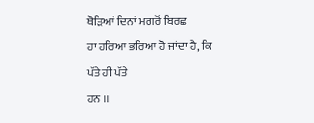ਥੋੜਿਆਂ ਦਿਨਾਂ ਮਗਰੋਂ ਬਿਰਛ
ਹਾ ਹਰਿਆ ਭਰਿਆ ਹੋ ਜਾਂਦਾ ਹੈ, ਕਿ ਪੱਤੇ ਹੀ ਪੱਤੇ
ਹਨ ।।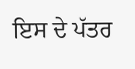ਇਸ ਦੇ ਪੱਤਰ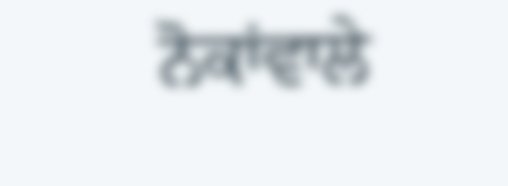ਨੋਕਾਂਵਾਲੇ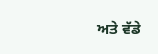ਅਤੇ ਵੱਡੇ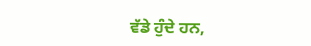ਵੱਡੇ ਹੁੰਦੇ ਹਨ,